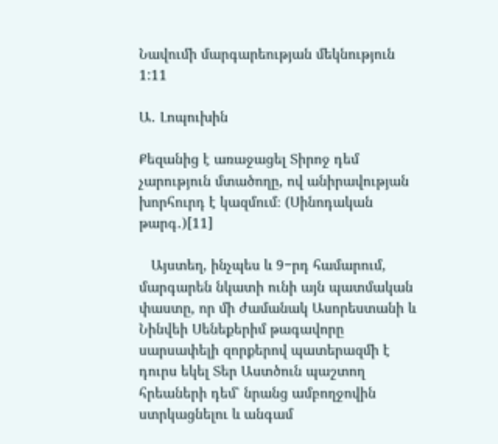Նավումի մարգարեության մեկնություն 1:11

Ա․ Լոպուխին

Քեզանից է առաջացել Տիրոջ դեմ չարություն մտածողը, ով անիրավության խորհուրդ է կազմում։ (Սինոդական թարգ․)[11]

   Այստեղ, ինչպես և 9−րդ համարում, մարգարեն նկատի ունի այն պատմական փաստը, որ մի ժամանակ Ասորեստանի և Նինվեի Սենեքերիմ թագավորը սարսափելի զորքերով պատերազմի է դուրս եկել Տեր Աստծուն պաշտող հրեաների դեմ՝ նրանց ամբողջովին ստրկացնելու և անգամ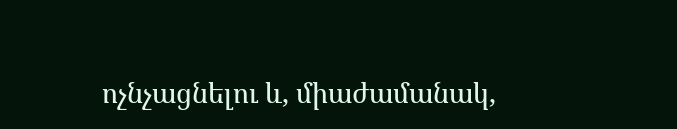ոչնչացնելու և, միաժամանակ,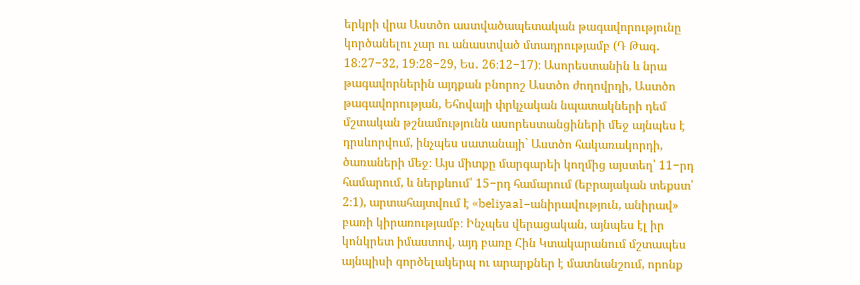երկրի վրա Աստծո աստվածապետական թագավորությունը կործանելու չար ու անաստված մտադրությամբ (Դ Թագ․ 18։27−32, 19։28−29, Ես․ 26։12−17)։ Ասորեստանին և նրա թագավորներին այդքան բնորոշ Աստծո ժողովրդի, Աստծո թագավորության, Եհովայի փրկչական նպատակների դեմ մշտական թշնամությունն ասորեստանցիների մեջ այնպես է դրսևորվում, ինչպես սատանայի` Աստծո հակառակորդի, ծառաների մեջ։ Այս միտքը մարգարեի կողմից այստեղ՝ 11−րդ համարում, և ներքևում՝ 15−րդ համարում (եբրայական տեքստ՝ 2։1), արտահայտվում է «beliyaal−անիրավություն, անիրավ» բառի կիրառությամբ։ Ինչպես վերացական, այնպես էլ իր կոնկրետ իմաստով, այդ բառը Հին Կտակարանում մշտապես այնպիսի գործելակերպ ու արարքներ է մատնանշում, որոնք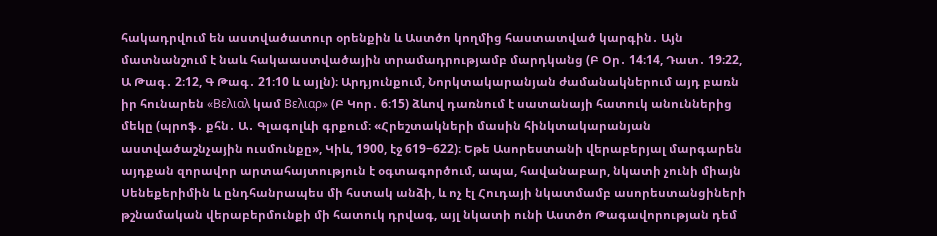հակադրվում են աստվածատուր օրենքին և Աստծո կողմից հաստատված կարգին․ Այն մատնանշում է նաև հակաաստվածային տրամադրությամբ մարդկանց (Բ Օր․ 14։14, Դատ․ 19։22, Ա Թագ․ 2։12, Գ Թագ․ 21։10 և այլն)։ Արդյունքում, Նորկտակարանյան ժամանակներում այդ բառն իր հունարեն «Βελιαλ կամ Βελιαρ» (Բ Կոր․ 6։15) ձևով դառնում է սատանայի հատուկ անուններից մեկը (պրոֆ․ քհն․ Ա․ Գլագոլևի գրքում։ «Հրեշտակների մասին հինկտակարանյան աստվածաշնչային ուսմունքը», Կիև, 1900, էջ 619−622)։ Եթե Ասորեստանի վերաբերյալ մարգարեն այդքան զորավոր արտահայտություն է օգտագործում, ապա, հավանաբար, նկատի չունի միայն Սենեքերիմին և ընդհանրապես մի հստակ անձի, և ոչ էլ Հուդայի նկատմամբ ասորեստանցիների թշնամական վերաբերմունքի մի հատուկ դրվագ, այլ նկատի ունի Աստծո Թագավորության դեմ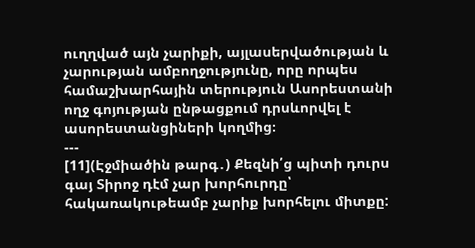ուղղված այն չարիքի, այլասերվածության և չարության ամբողջությունը, որը որպես համաշխարհային տերություն Ասորեստանի ողջ գոյության ընթացքում դրսևորվել է ասորեստանցիների կողմից։
---
[11](Էջմիածին թարգ․) Քեզնի՛ց պիտի դուրս գայ Տիրոջ դէմ չար խորհուրդը՝ հակառակութեամբ չարիք խորհելու միտքը: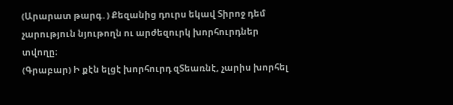(Արարատ թարգ․) Քեզանից դուրս եկավ Տիրոջ դեմ չարություն նյութողն ու արժեզուրկ խորհուրդներ տվողը։
(Գրաբար) Ի քէն ելցէ խորհուրդ զՏեառնէ, չարիս խորհել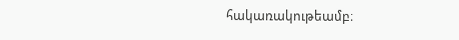հակառակութեամբ։